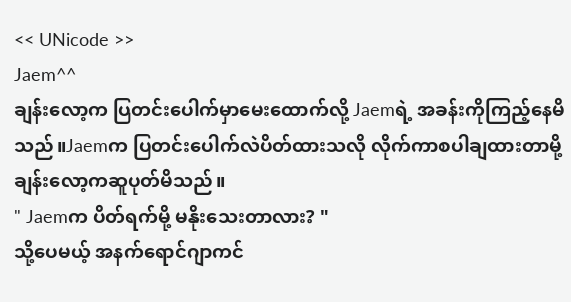<< UNicode >>
Jaem^^
ချန်းလော့က ပြတင်းပေါက်မှာမေးထောက်လို့ Jaemရဲ့ အခန်းကိုကြည့်နေမိသည်။Jaemက ပြတင်းပေါက်လဲပိတ်ထားသလို လိုက်ကာစပါချထားတာမို့ ချန်းလော့ကဆူပုတ်မိသည်။
" Jaemက ပိတ်ရက်မို့ မနိုးသေးတာလား? "
သို့ပေမယ့် အနက်ရောင်ဂျာကင်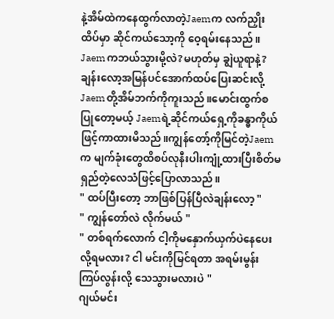နဲ့အိမ်ထဲကနေထွက်လာတဲ့Jaemက လက်ညှိုးထိပ်မှာ ဆိုင်ကယ်သော့ကို ဝေ့ရမ်းနေသည်။
Jaemကဘယ်သွားမို့လဲ?မဟုတ်မှ ချွဲယူရာနဲ့?
ချန်းလော့အမြန်ပင်အောက်ထပ်ပြေးဆင်းလို့ Jaemတို့အိမ်ဘက်ကိုကူးသည်။မောင်းထွက်စပြုတော့မယ့် Jaemရဲ့ဆိုင်ကယ်ရှေ့ကိုခန္ဓာကိုယ်ဖြင့်ကာထားမိသည်။ကျွန်တော့်ကိုမြင်တဲ့Jaemက မျက်ခုံးတွေထိစပ်လုနီးပါးကျုံ့ထားပြီးစိတ်မရှည်တဲ့လေသံဖြင့်ပြောလာသည်။
" ထပ်ပြီးတော့ ဘာဖြစ်ပြန်ပြီလဲချန်းလော့ "
" ကျွန်တော်လဲ လိုက်မယ် "
" တစ်ရက်လောက် ငါ့ကိုမနှောက်ယှက်ပဲနေပေးလို့ရမလား? ငါ မင်းကိုမြင်ရတာ အရမ်းမွန်းကြပ်လွန်းလို့ သေသွားမလားပဲ "
ဂျယ်မင်း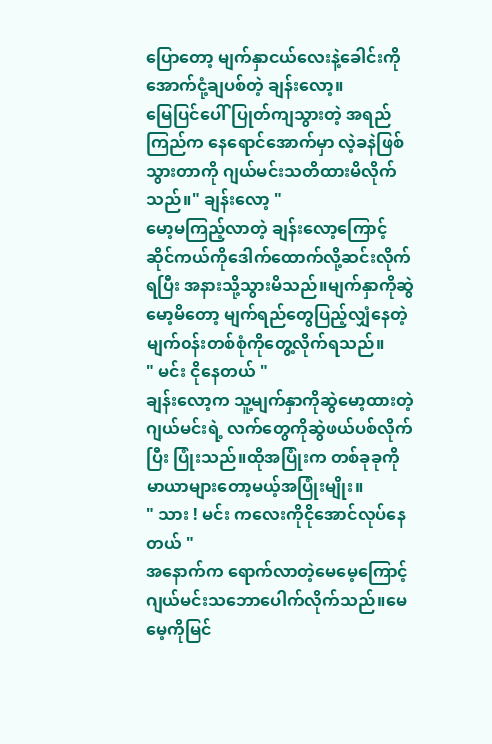ပြောတော့ မျက်နှာငယ်လေးနဲ့ခေါင်းကိုအောက်ငုံ့ချပစ်တဲ့ ချန်းလော့။
မြေပြင်ပေါ်ပြုတ်ကျသွားတဲ့ အရည်ကြည်က နေရောင်အောက်မှာ လဲ့ခနဲဖြစ်သွားတာကို ဂျယ်မင်းသတိထားမိလိုက်သည်။" ချန်းလော့ "
မော့မကြည့်လာတဲ့ ချန်းလော့ကြောင့် ဆိုင်ကယ်ကိုဒေါက်ထောက်လို့ဆင်းလိုက်ရပြီး အနားသို့သွားမိသည်။မျက်နှာကိုဆွဲမော့မိတော့ မျက်ရည်တွေပြည့်လျှံနေတဲ့ မျက်၀န်းတစ်စုံကိုတွေ့လိုက်ရသည်။
" မင်း ငိုနေတယ် "
ချန်းလော့က သူ့မျက်နှာကိုဆွဲမော့ထားတဲ့ ဂျယ်မင်းရဲ့ လက်တွေကိုဆွဲဖယ်ပစ်လိုက်ပြီး ပြုံးသည်။ထိုအပြုံးက တစ်ခုခုကို မာယာများတော့မယ့်အပြုံးမျိုး။
" သား ! မင်း ကလေးကိုငိုအောင်လုပ်နေတယ် "
အနောက်က ရောက်လာတဲ့မေမေ့ကြောင့် ဂျယ်မင်းသဘောပေါက်လိုက်သည်။မေမေ့ကိုမြင်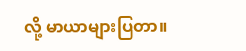လို့ မာယာများပြတာ။